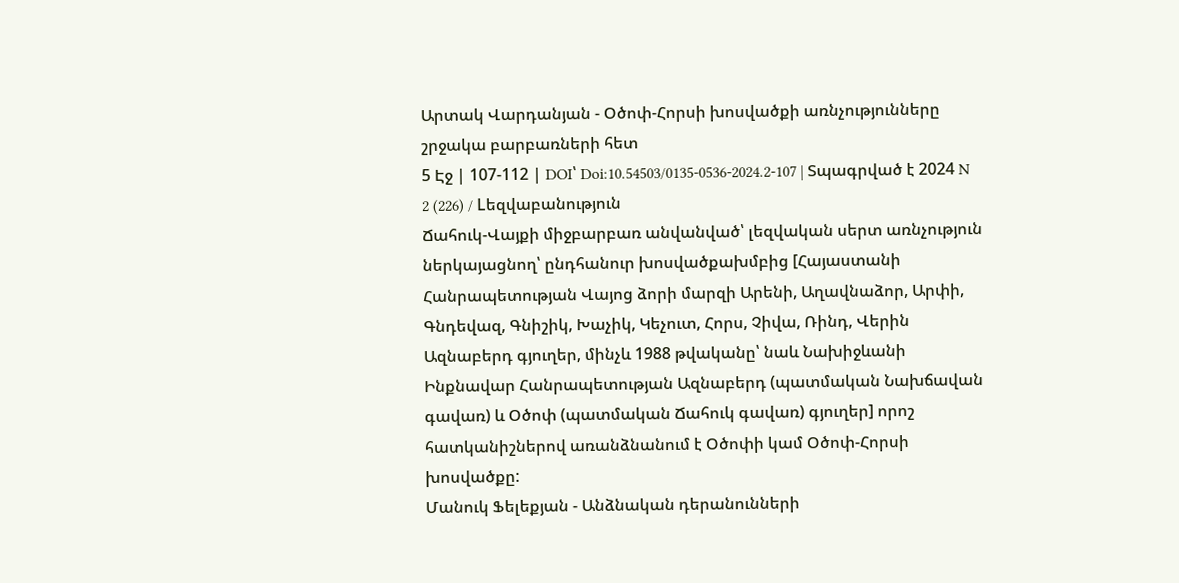Արտակ Վարդանյան - Օծոփ-Հորսի խոսվածքի առնչությունները շրջակա բարբառների հետ
5 Էջ | 107-112 | DOI՝ Doi:10.54503/0135-0536-2024.2-107 | Տպագրված է 2024 N 2 (226) / Lեզվաբանություն
Ճահուկ-Վայքի միջբարբառ անվանված՝ լեզվական սերտ առնչություն ներկայացնող՝ ընդհանուր խոսվածքախմբից [Հայաստանի Հանրապետության Վայոց ձորի մարզի Արենի, Աղավնաձոր, Արփի, Գնդեվազ, Գնիշիկ, Խաչիկ, Կեչուտ, Հորս, Չիվա, Ռինդ, Վերին Ազնաբերդ գյուղեր, մինչև 1988 թվականը՝ նաև Նախիջևանի Ինքնավար Հանրապետության Ազնաբերդ (պատմական Նախճավան գավառ) և Օծոփ (պատմական Ճահուկ գավառ) գյուղեր] որոշ հատկանիշներով առանձնանում է Օծոփի կամ Օծոփ-Հորսի խոսվածքը:
Մանուկ Ֆելեքյան - Անձնական դերանունների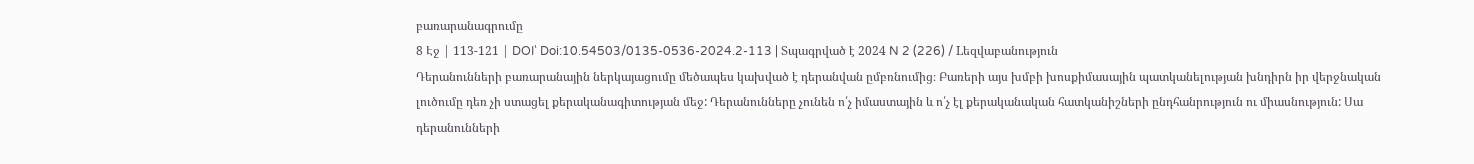բառարանագրումը
8 Էջ | 113-121 | DOI՝ Doi:10.54503/0135-0536-2024.2-113 | Տպագրված է 2024 N 2 (226) / Lեզվաբանություն
Դերանունների բառարանային ներկայացումը մեծապես կախված է դերանվան ըմբռնումից։ Բառերի այս խմբի խոսքիմասային պատկանելության խնդիրն իր վերջնական լուծումը դեռ չի ստացել քերականագիտության մեջ: Դերանունները չունեն ո՛չ իմաստային և ո՛չ էլ քերականական հատկանիշների ընդհանրություն ու միասնություն: Սա դերանունների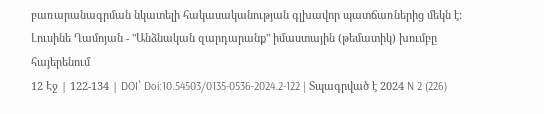բառարանագրման նկատելի հակասականության գլխավոր պատճառներից մեկն է:
Լուսինե Ղամոյան - "Անձնական զարդարանք" իմաստային (թեմատիկ) խումբը հայերենում
12 Էջ | 122-134 | DOI՝ Doi:10.54503/0135-0536-2024.2-122 | Տպագրված է 2024 N 2 (226)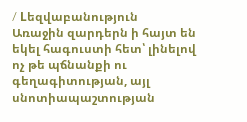/ Lեզվաբանություն
Առաջին զարդերն ի հայտ են եկել հագուստի հետ՝ լինելով ոչ թե պճնանքի ու գեղագիտության, այլ սնոտիապաշտության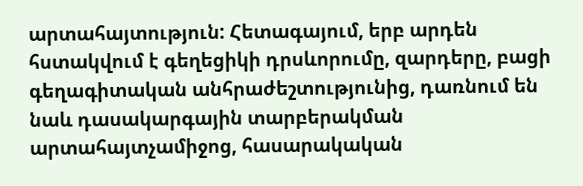արտահայտություն: Հետագայում, երբ արդեն հստակվում է գեղեցիկի դրսևորումը, զարդերը, բացի գեղագիտական անհրաժեշտությունից, դառնում են նաև դասակարգային տարբերակման արտահայտչամիջոց, հասարակական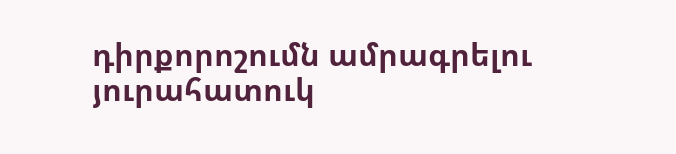դիրքորոշումն ամրագրելու յուրահատուկ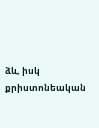ձև, իսկ քրիստոնեական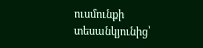ուսմունքի տեսանկյունից՝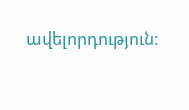ավելորդություն: